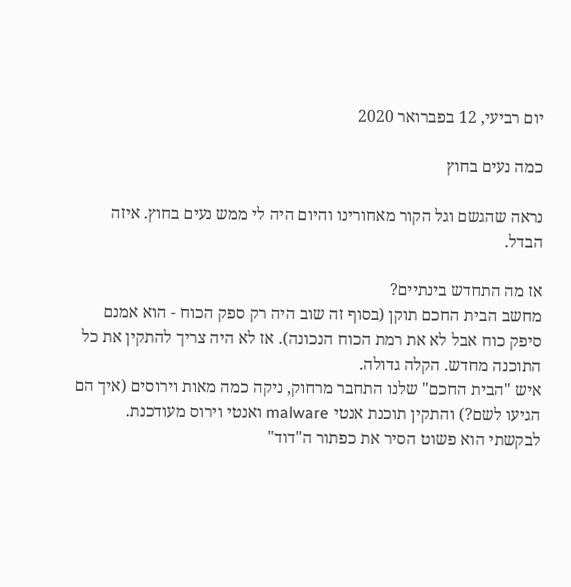יום רביעי, 12 בפברואר 2020

כמה נעים בחוץ

נראה שהגשם וגל הקור מאחורינו והיום היה לי ממש נעים בחוץ. איזה הבדל.

אז מה התחדש בינתיים?
מחשב הבית החכם תוקן (בסוף זה שוב היה רק ספק הכוח - הוא אמנם סיפק כוח אבל לא את רמת הכוח הנכונה). אז לא היה צריך להתקין את כל התוכנה מחדש. הקלה גדולה.
איש "הבית החכם" שלנו התחבר מרחוק, ניקה כמה מאות וירוסים (איך הם הגיעו לשם?) והתקין תוכנת אנטי malware ואנטי וירוס מעודכנת.
לבקשתי הוא פשוט הסיר את כפתור ה"דוד"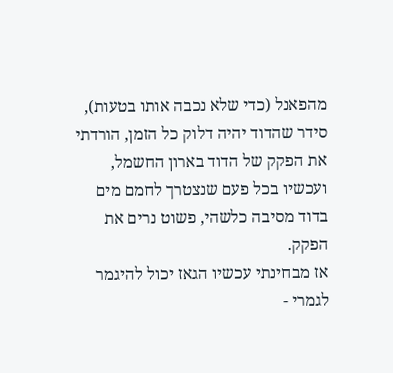מהפאנל (כדי שלא נכבה אותו בטעות), סידר שהדוד יהיה דלוק כל הזמן, הורדתי את הפקק של הדוד בארון החשמל, ועכשיו בכל פעם שנצטרך לחמם מים בדוד מסיבה כלשהי, פשוט נרים את הפקק.
אז מבחינתי עכשיו הגאז יכול להיגמר לגמרי -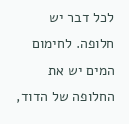לכל דבר יש חלופה. לחימום המים יש את החלופה של הדוד,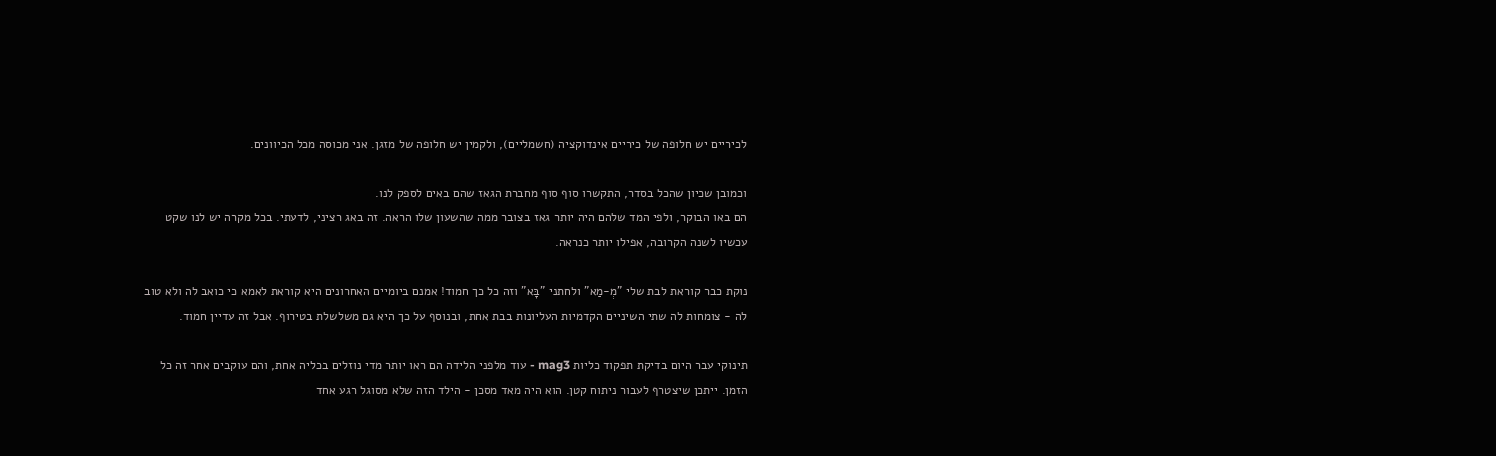לכיריים יש חלופה של כיריים אינדוקציה (חשמליים), ולקמין יש חלופה של מזגן. אני מכוסה מכל הכיוונים.

וכמובן שכיון שהכל בסדר, התקשרו סוף סוף מחברת הגאז שהם באים לספק לנו.
הם באו הבוקר, ולפי המד שלהם היה יותר גאז בצובר ממה שהשעון שלו הראה. זה באג רציני, לדעתי. בכל מקרה יש לנו שקט עכשיו לשנה הקרובה, אפילו יותר כנראה.

נוקת כבר קוראת לבת שלי "מְ-מַא" ולחתני "בָּא" וזה כל כך חמוד! אמנם ביומיים האחרונים היא קוראת לאמא כי כואב לה ולא טוב לה - צומחות לה שתי השיניים הקדמיות העליונות בבת אחת, ובנוסף על כך היא גם משלשלת בטירוף. אבל זה עדיין חמוד.

תינוקי עבר היום בדיקת תפקוד כליות mag3 - עוד מלפני הלידה הם ראו יותר מדי נוזלים בכליה אחת, והם עוקבים אחר זה כל הזמן. ייתכן שיצטרף לעבור ניתוח קטן. הוא היה מאד מסכן - הילד הזה שלא מסוגל רגע אחד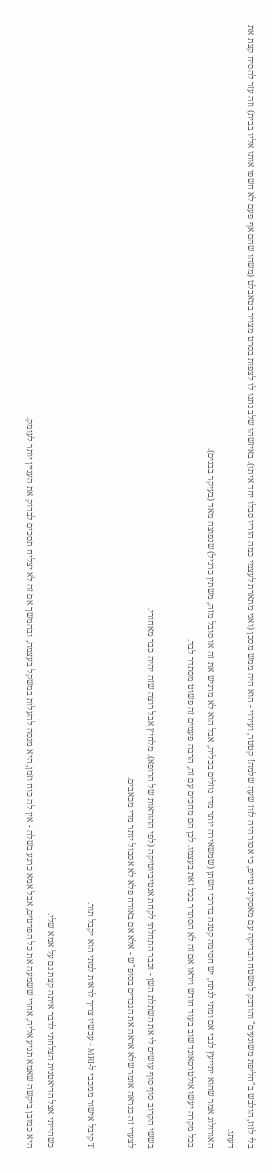בלי לזוז, הולבש ב"חליפת משוגעים" והודבק למשטח הבדיקה עם מאסקינג טייפ, כי אסור היה לזוז שעה שלמה! קטטר, ועירוי - הוא היה ממש מסכן (ואני מתארת לעצמי כמה הוריו סבלו יחד איתו). באיזשהו שלב נתנו לו לצפות בסרט מצויר בטאבלט (משהו שהם אף פעם לא חשפו אותו אליו בבית) וזה עזר להסיח קצת את דעתו.
האורולוג אמר שהוא יתייעץ לגבי אם ומתי לנתח, יש חסימה קטנה בדרכי השתן (שמשאירה יותר מדי נוזלים בכליה, אבל הוא לא מרגיש את זה או סובל מזה, משתין כרגיל) שנפוצה מאד (בעיקר בבנים).
בכל מקרה יעשו אולטרסאונד שוב בעוד חודש ויראו אם זה לא הסתדר בכל זאת בעצמו. לכן הם מחכים עם זה, הרבה פעמים זה פשוט מסתדר לבד.

בששי הקרוב סוף סוף עושים לי את השתלת השן - וכבר התחלתי לקחת אנטיביוטיקה (לפי ההוראות של הרופא). מלחיץ אבל רוצה שזה יהיה כבר מאחורי.
לצערי זה כנראה אומר שלא אראה את הנכדים בסופ"ש - אלא אם באורח פלא לא אסבול יותר מדי מכאבים.

T קיבל אישור ממכבי ל-MRI - עכשיו צריך לראות למתי הוא יקבל תור.

כשהייתי אצל הדיאטנית הצלחתי לדבר איתה קצת גם על אמא שלי.
היא כמובן ביקשה שאמא תגיע אליה, אחרי ששמעה את כל הפרטים, אבל אמא כרגע בשלה - אין לה כוח וזמן, היא מנסה להעלות במשקל בעצמה, ובהמשך אם זה לא יצליח תסכים לבדוק את העניין יותר לעומק.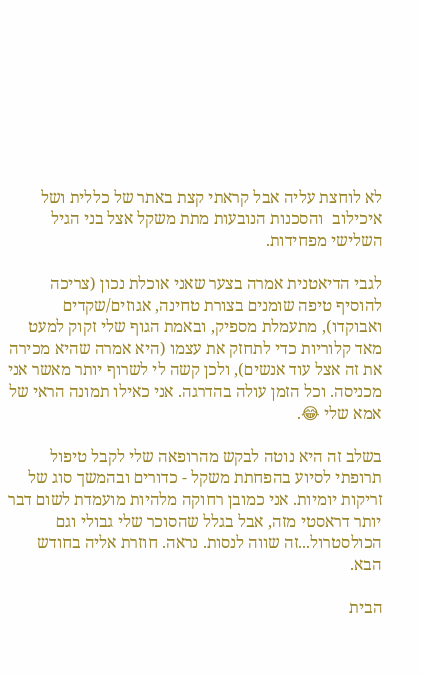לא לוחצת עליה אבל קראתי קצת באתר של כללית ושל איכילוב  והסכנות הנובעות מתת משקל אצל בני הגיל השלישי מפחידות.

לגבי הדיאטנית אמרה בצער שאני אוכלת נכון (צריכה להוסיף טיפה שומנים בצורת טחינה, אגוזים/שקדים ואבוקדו), מתעמלת מספיק, ובאמת הגוף שלי זקוק למעט מאד קלוריות כדי לתחזק את עצמו (היא אמרה שהיא מכירה את זה אצל עוד אנשים), ולכן קשה לי לשרוף יותר מאשר אני מכניסה. וכל הזמן עולה בהדרגה. אני כאילו תמונה הראי של אמא שלי 😂.

בשלב זה היא נוטה לבקש מהרופאה שלי לקבל טיפול תרופתי לסיוע בהפחתת משקל - כדורים ובהמשך סוג של זריקות יומיות. אני כמובן רחוקה מלהיות מועמדת לשום דבר יותר דראסטי מזה, אבל בגלל שהסוכר שלי גבולי וגם הכולסטרול...זה שווה לנסות. נראה. חוזרת אליה בחודש הבא.

הבית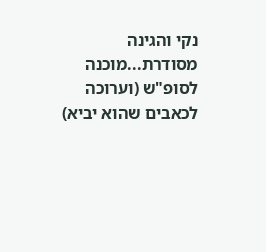נקי והגינה מסודרת...מוכנה לסופ"ש (וערוכה לכאבים שהוא יביא)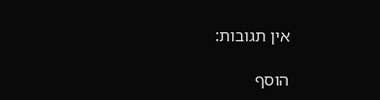אין תגובות:

הוסף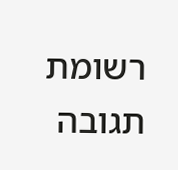רשומת תגובה